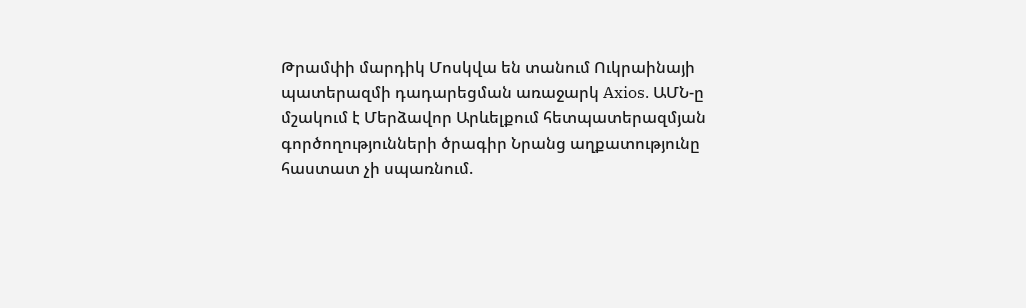Թրամփի մարդիկ Մոսկվա են տանում Ուկրաինայի պատերազմի դադարեցման առաջարկ Axios. ԱՄՆ-ը մշակում է Մերձավոր Արևելքում հետպատերազմյան գործողությունների ծրագիր Նրանց աղքատությունը հաստատ չի սպառնում.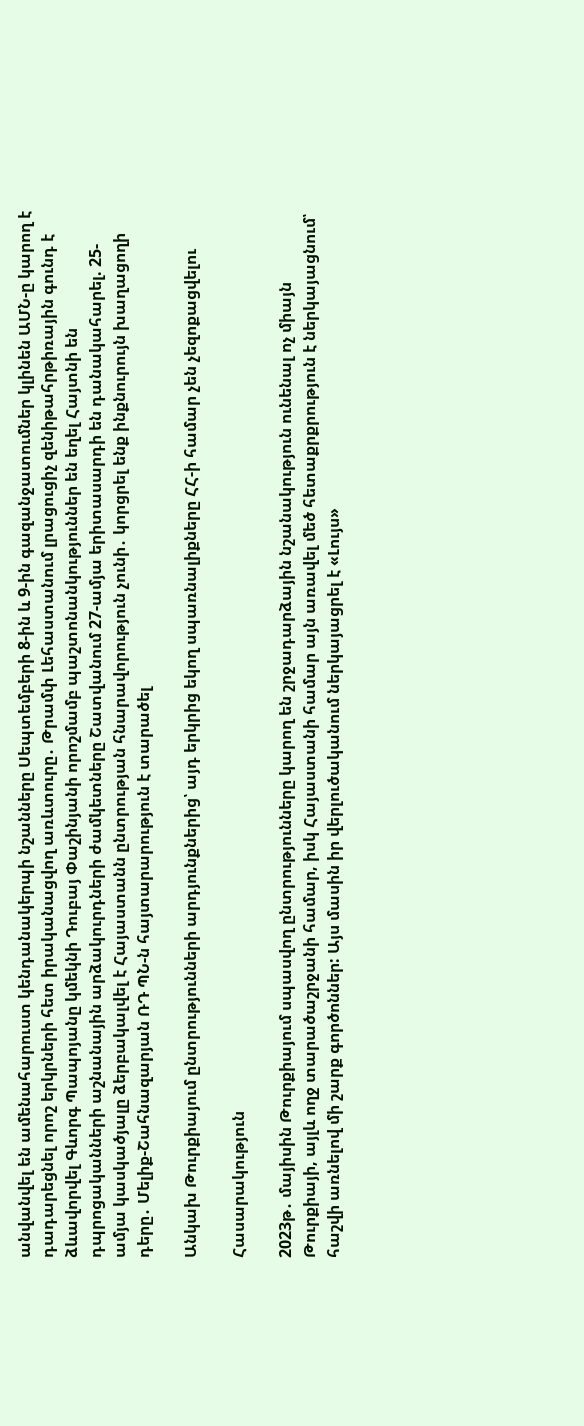անվանվել են ամենահարուստ կենդանակերպի նշանները Սեպտեմբերի 8-ին և 9-ին գազանջատումներ կլինեն ԱՄՆ-ը կարող է դադարեցնել որոշ երկրների հետ իրականացվող առևտուրը․ Թրամփ Լեհաստանում լրացուցիչ զենիթահրթիռային գունդ է ձևավորվել Գևորգ Պապոյանը կմեկնի Դուբայ Փաշինյանի որոշմամբ պաշտոնանկություններ են եղել Հայտնի են դպրոցականների աշնանային արձակուրդների ժամկետները Շատվանում 27-ամյա երիտասարդի են դանակահարել. 25-ամյա կասկածյալը ձերբակալվել է Հայաստանն ընտրության հնարավորություն չունի․ կորցրել ենք ինքնուրույն խաղացողի դերը․ Մելիք-Շահնազարյան ՌԴ ՊՆ-ն հայտարարություն է տարածել

Անկախ Թուրքիայում ընտրությունների արդյունքներից՝ այդ երկրից եկող սպառնալիքները ՀՀ-ի համար չեն չեզոքացվելու

Հասարակություն

2023թ․ մայիսին Թուրքիայում սպասվող ընտրությունները կարող են շրջադարձային նշանակություն ունենալ ոչ միայն Թուրքիայի, այլև ողջ տարածաշրջանի համար, իսկ Հայաստանի համար այն առավել մեծ հետաքրքրություն է ներկայացնում՝ հաշվի առնելով մի շարք գործոններ: Այս մասին իր վերլուծականում ներկայացրել է «Լույս»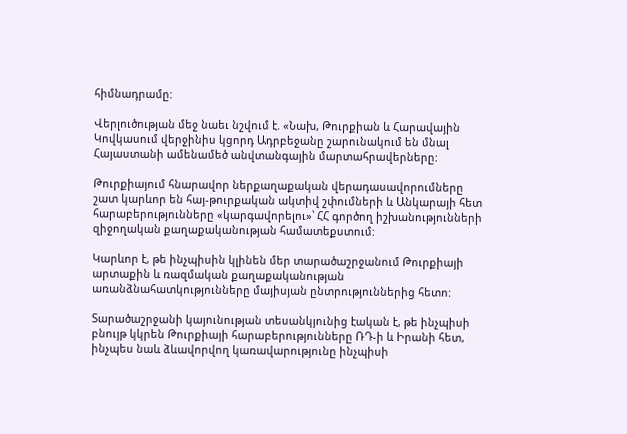հիմնադրամը:

Վերլուծության մեջ նաեւ նշվում է. «Նախ, Թուրքիան և Հարավային Կովկասում վերջինիս կցորդ Ադրբեջանը շարունակում են մնալ Հայաստանի ամենամեծ անվտանգային մարտահրավերները:

Թուրքիայում հնարավոր ներքաղաքական վերադասավորումները շատ կարևոր են հայ-թուրքական ակտիվ շփումների և Անկարայի հետ հարաբերությունները «կարգավորելու»՝ ՀՀ գործող իշխանությունների զիջողական քաղաքականության համատեքստում:

Կարևոր է, թե ինչպիսին կլինեն մեր տարածաշրջանում Թուրքիայի արտաքին և ռազմական քաղաքականության առանձնահատկությունները մայիսյան ընտրություններից հետո:

Տարածաշրջանի կայունության տեսանկյունից էական է, թե ինչպիսի բնույթ կկրեն Թուրքիայի հարաբերությունները ՌԴ-ի և Իրանի հետ, ինչպես նաև ձևավորվող կառավարությունը ինչպիսի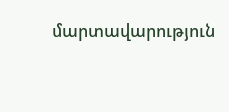մարտավարություն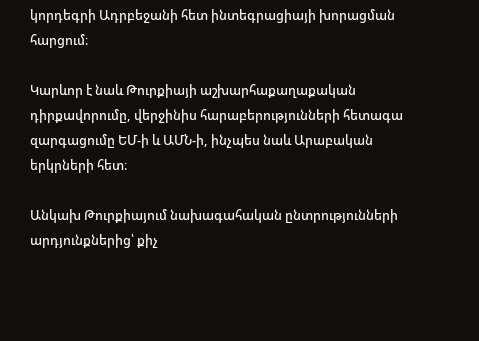կորդեգրի Ադրբեջանի հետ ինտեգրացիայի խորացման հարցում։

Կարևոր է նաև Թուրքիայի աշխարհաքաղաքական դիրքավորումը, վերջինիս հարաբերությունների հետագա զարգացումը ԵՄ-ի և ԱՄՆ-ի, ինչպես նաև Արաբական երկրների հետ։

Անկախ Թուրքիայում նախագահական ընտրությունների արդյունքներից՝ քիչ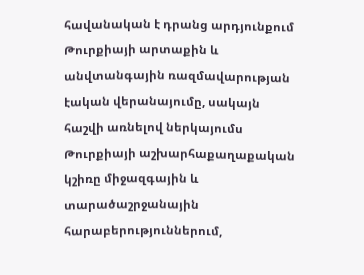հավանական է դրանց արդյունքում Թուրքիայի արտաքին և անվտանգային ռազմավարության էական վերանայումը, սակայն հաշվի առնելով ներկայումս Թուրքիայի աշխարհաքաղաքական կշիռը միջազգային և տարածաշրջանային հարաբերություններում,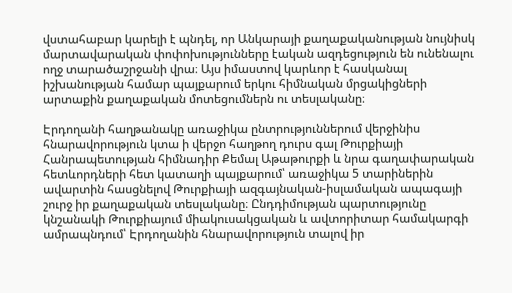վստահաբար կարելի է պնդել, որ Անկարայի քաղաքականության նույնիսկ մարտավարական փոփոխությունները էական ազդեցություն են ունենալու ողջ տարածաշրջանի վրա։ Այս իմաստով կարևոր է հասկանալ իշխանության համար պայքարում երկու հիմնական մրցակիցների արտաքին քաղաքական մոտեցումներն ու տեսլականը։

Էրդողանի հաղթանակը առաջիկա ընտրություններում վերջինիս հնարավորություն կտա ի վերջո հաղթող դուրս գալ Թուրքիայի Հանրապետության հիմնադիր Քեմալ Աթաթուրքի և նրա գաղափարական հետևորդների հետ կատաղի պայքարում՝ առաջիկա 5 տարիներին ավարտին հասցնելով Թուրքիայի ազգայնական-իսլամական ապագայի շուրջ իր քաղաքական տեսլականը։ Ընդդիմության պարտությունը կնշանակի Թուրքիայում միակուսակցական և ավտորիտար համակարգի ամրապնդում՝ Էրդողանին հնարավորություն տալով իր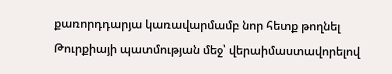քառորդդարյա կառավարմամբ նոր հետք թողնել Թուրքիայի պատմության մեջ՝ վերաիմաստավորելով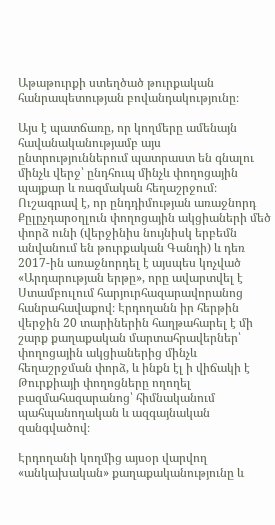Աթաթուրքի ստեղծած թուրքական հանրապետության բովանդակությունը։

Այս է պատճառը, որ կողմերը ամենայն հավանականությամբ այս ընտրություններում պատրաստ են գնալու մինչև վերջ՝ ընդհուպ մինչև փողոցային պայքար և ռազմական հեղաշրջում։ Ուշագրավ է, որ ընդդիմության առաջնորդ Քըլըչդարօղլուն փողոցային ակցիաների մեծ փորձ ունի (վերջինիս նույնիսկ երբեմն անվանում են թուրքական Գանդի) և դեռ 2017-ին առաջնորդել է այսպես կոչված «Արդարության երթը», որը ավարտվել է Ստամբուլում հարյուրհազարավորանոց հանրահավաքով։ Էրդողանն իր հերթին վերջին 20 տարիներին հաղթահարել է մի շարք քաղաքական մարտահրավերներ՝ փողոցային ակցիաներից մինչև հեղաշրջման փորձ, և ինքն էլ ի վիճակի է Թուրքիայի փողոցները ողողել բազմահազարանոց՝ հիմնականում պահպանողական և ազգայնական զանգվածով։

Էրդողանի կողմից այսօր վարվող «անկախական» քաղաքականությունը և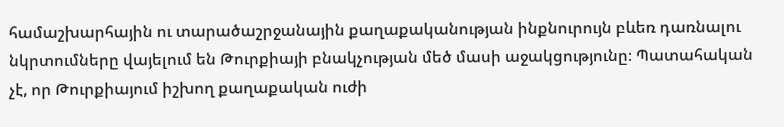համաշխարհային ու տարածաշրջանային քաղաքականության ինքնուրույն բևեռ դառնալու նկրտումները վայելում են Թուրքիայի բնակչության մեծ մասի աջակցությունը։ Պատահական չէ, որ Թուրքիայում իշխող քաղաքական ուժի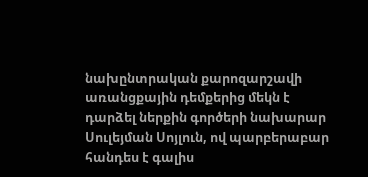նախընտրական քարոզարշավի առանցքային դեմքերից մեկն է դարձել ներքին գործերի նախարար Սուլեյման Սոյլուն, ով պարբերաբար հանդես է գալիս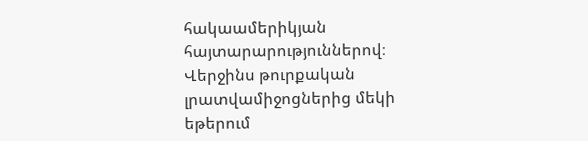հակաամերիկյան հայտարարություններով։ Վերջինս թուրքական լրատվամիջոցներից մեկի եթերում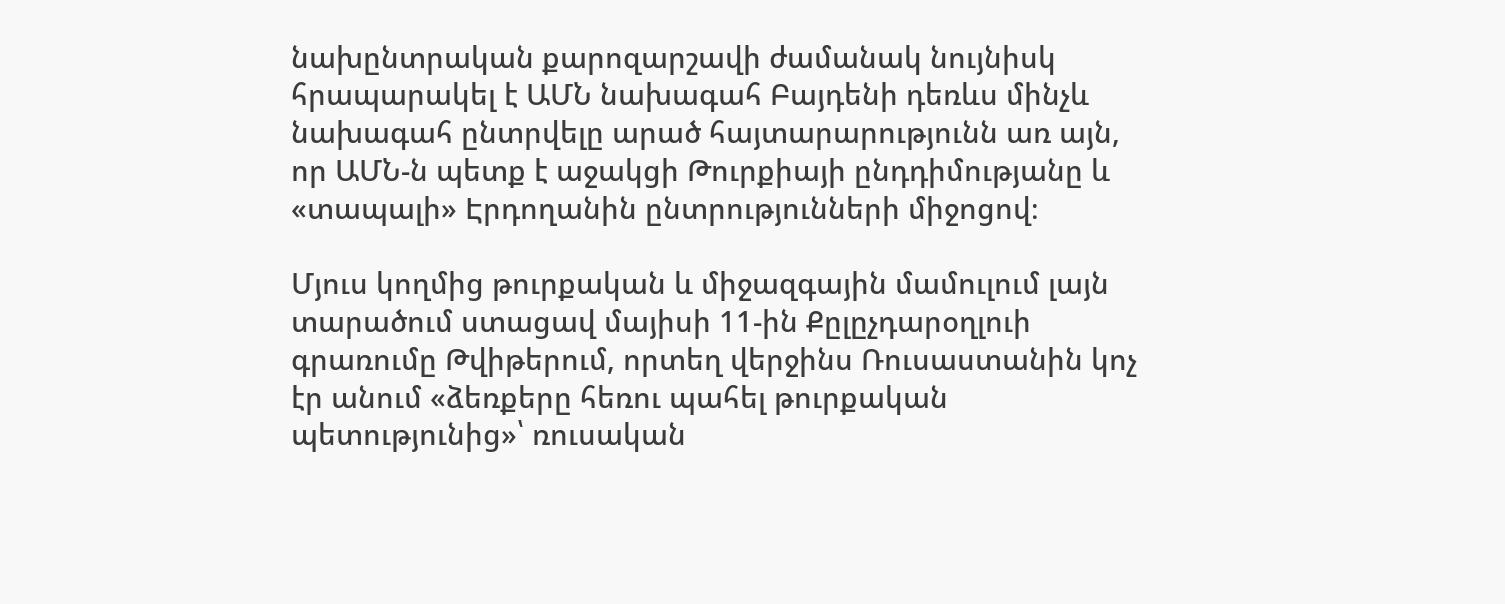նախընտրական քարոզարշավի ժամանակ նույնիսկ հրապարակել է ԱՄՆ նախագահ Բայդենի դեռևս մինչև նախագահ ընտրվելը արած հայտարարությունն առ այն, որ ԱՄՆ-ն պետք է աջակցի Թուրքիայի ընդդիմությանը և «տապալի» Էրդողանին ընտրությունների միջոցով։

Մյուս կողմից թուրքական և միջազգային մամուլում լայն տարածում ստացավ մայիսի 11-ին Քըլըչդարօղլուի գրառումը Թվիթերում, որտեղ վերջինս Ռուսաստանին կոչ էր անում «ձեռքերը հեռու պահել թուրքական պետությունից»՝ ռուսական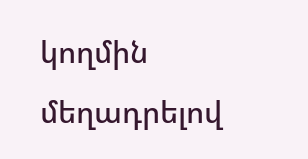կողմին մեղադրելով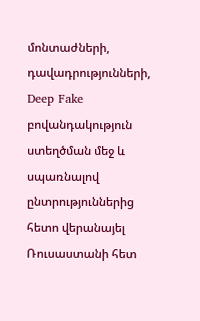մոնտաժների, դավադրությունների, Deep Fake բովանդակություն ստեղծման մեջ և սպառնալով ընտրություններից հետո վերանայել Ռուսաստանի հետ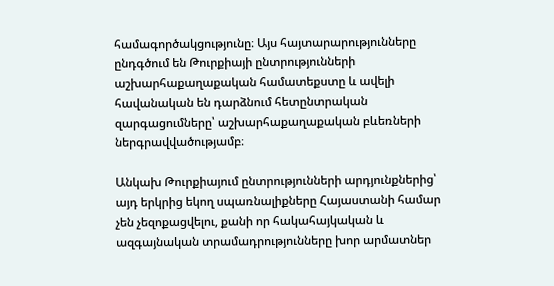համագործակցությունը։ Այս հայտարարությունները ընդգծում են Թուրքիայի ընտրությունների աշխարհաքաղաքական համատեքստը և ավելի հավանական են դարձնում հետընտրական զարգացումները՝ աշխարհաքաղաքական բևեռների ներգրավվածությամբ։

Անկախ Թուրքիայում ընտրությունների արդյունքներից՝ այդ երկրից եկող սպառնալիքները Հայաստանի համար չեն չեզոքացվելու, քանի որ հակահայկական և ազգայնական տրամադրությունները խոր արմատներ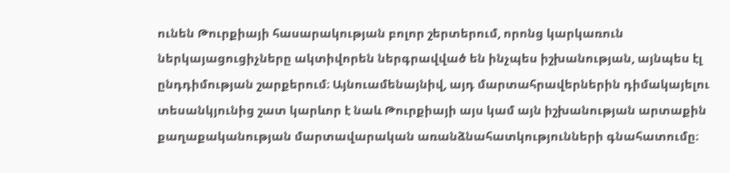ունեն Թուրքիայի հասարակության բոլոր շերտերում, որոնց կարկառուն ներկայացուցիչները ակտիվորեն ներգրավված են ինչպես իշխանության, այնպես էլ ընդդիմության շարքերում։ Այնուամենայնիվ, այդ մարտահրավերներին դիմակայելու տեսանկյունից շատ կարևոր է նաև Թուրքիայի այս կամ այն իշխանության արտաքին քաղաքականության մարտավարական առանձնահատկությունների գնահատումը։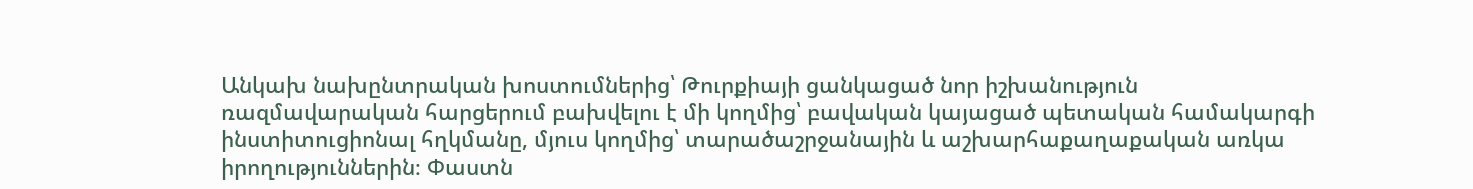Անկախ նախընտրական խոստումներից՝ Թուրքիայի ցանկացած նոր իշխանություն ռազմավարական հարցերում բախվելու է մի կողմից՝ բավական կայացած պետական համակարգի ինստիտուցիոնալ հղկմանը, մյուս կողմից՝ տարածաշրջանային և աշխարհաքաղաքական առկա իրողություններին։ Փաստն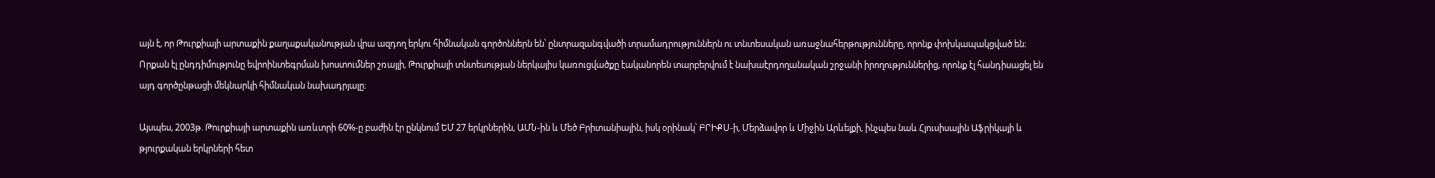այն է, որ Թուրքիայի արտաքին քաղաքականության վրա ազդող երկու հիմնական գործոններն են՝ ընտրազանգվածի տրամադրություններն ու տնտեսական առաջնահերթությունները, որոնք փոխկապակցված են։ Որքան էլ ընդդիմությունը եվրոինտեգրման խոստումներ շռայլի, Թուրքիայի տնտեսության ներկայիս կառուցվածքը էականորեն տարբերվում է նախաէրդողանական շրջանի իրողություններից, որոնք էլ հանդիսացել են այդ գործընթացի մեկնարկի հիմնական նախադրյալը։

Այսպես, 2003թ. Թուրքիայի արտաքին առևտրի 60%-ը բաժին էր ընկնում ԵՄ 27 երկրներին, ԱՄՆ-ին և Մեծ Բրիտանիային, իսկ օրինակ՝ ԲՐԻՔՍ-ի, Մերձավոր և Միջին Արևելքի, ինչպես նաև Հյուսիսային Աֆրիկայի և թյուրքական երկրների հետ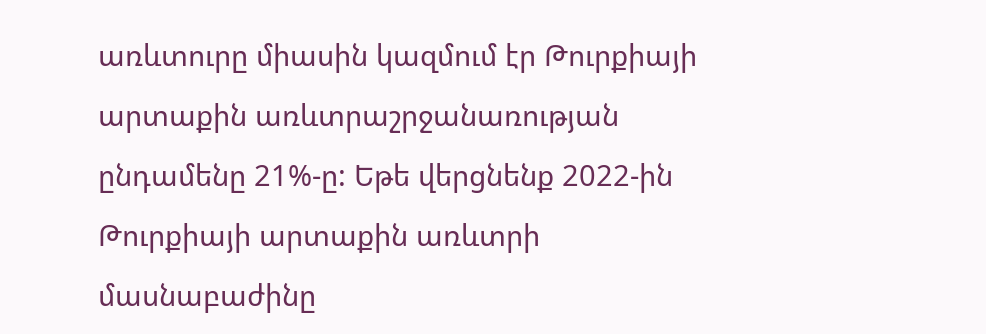առևտուրը միասին կազմում էր Թուրքիայի արտաքին առևտրաշրջանառության ընդամենը 21%-ը: Եթե վերցնենք 2022-ին Թուրքիայի արտաքին առևտրի մասնաբաժինը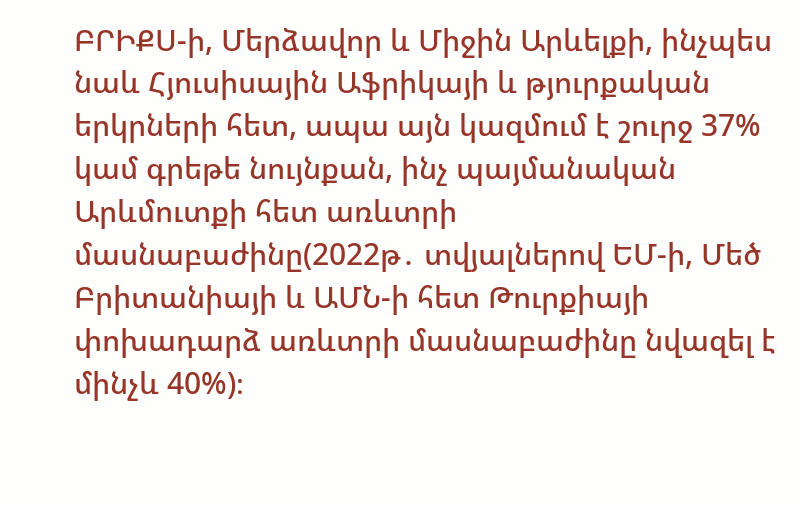ԲՐԻՔՍ-ի, Մերձավոր և Միջին Արևելքի, ինչպես նաև Հյուսիսային Աֆրիկայի և թյուրքական երկրների հետ, ապա այն կազմում է շուրջ 37% կամ գրեթե նույնքան, ինչ պայմանական Արևմուտքի հետ առևտրի մասնաբաժինը(2022թ․ տվյալներով ԵՄ-ի, Մեծ Բրիտանիայի և ԱՄՆ-ի հետ Թուրքիայի փոխադարձ առևտրի մասնաբաժինը նվազել է մինչև 40%)։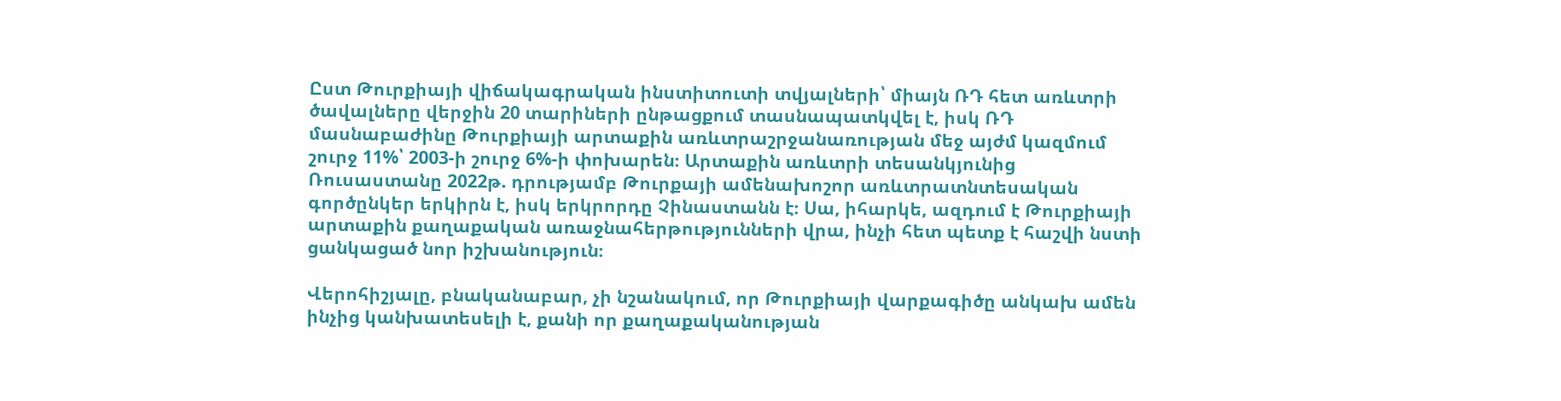Ըստ Թուրքիայի վիճակագրական ինստիտուտի տվյալների՝ միայն ՌԴ հետ առևտրի ծավալները վերջին 20 տարիների ընթացքում տասնապատկվել է, իսկ ՌԴ մասնաբաժինը Թուրքիայի արտաքին առևտրաշրջանառության մեջ այժմ կազմում շուրջ 11%՝ 2003-ի շուրջ 6%-ի փոխարեն։ Արտաքին առևտրի տեսանկյունից Ռուսաստանը 2022թ. դրությամբ Թուրքայի ամենախոշոր առևտրատնտեսական գործընկեր երկիրն է, իսկ երկրորդը Չինաստանն է։ Սա, իհարկե, ազդում է Թուրքիայի արտաքին քաղաքական առաջնահերթությունների վրա, ինչի հետ պետք է հաշվի նստի ցանկացած նոր իշխանություն։

Վերոհիշյալը, բնականաբար, չի նշանակում, որ Թուրքիայի վարքագիծը անկախ ամեն ինչից կանխատեսելի է, քանի որ քաղաքականության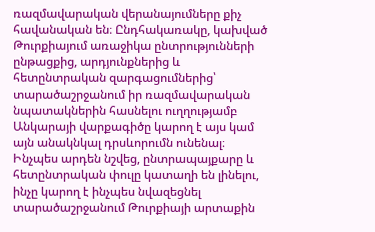ռազմավարական վերանայումները քիչ հավանական են։ Ընդհակառակը, կախված Թուրքիայում առաջիկա ընտրությունների ընթացքից, արդյունքներից և հետընտրական զարգացումներից՝ տարածաշրջանում իր ռազմավարական նպատակներին հասնելու ուղղությամբ Անկարայի վարքագիծը կարող է այս կամ այն անակնկալ դրսևորումն ունենալ։ Ինչպես արդեն նշվեց, ընտրապայքարը և հետընտրական փուլը կատաղի են լինելու, ինչը կարող է ինչպես նվազեցնել տարածաշրջանում Թուրքիայի արտաքին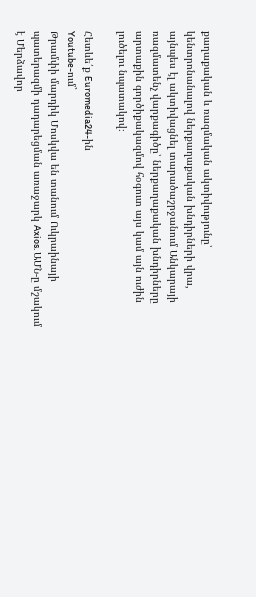քաղաքական և ռազմական ակտիվությունը՝ կենտրոնանալով ներքաղաքական խնդիրների վրա, այնպես էլ ակտիվացնել տարածաշրջանում Անկարայի ռազմատենչ վարքագիծը՝ ներքաղաքական խնդիրները արտաքին գործիքակազմով հօգուտ այս կամ այն ուժին լուծելու նպատակով։

Հետևե՛ք Euromedia24-ին
Youtube-ում`
Թրամփի մարդիկ Մոսկվա են տանում Ուկրաինայի պատերազմի դադարեցման առաջարկ Axios. ԱՄՆ-ը մշակում է Մերձավոր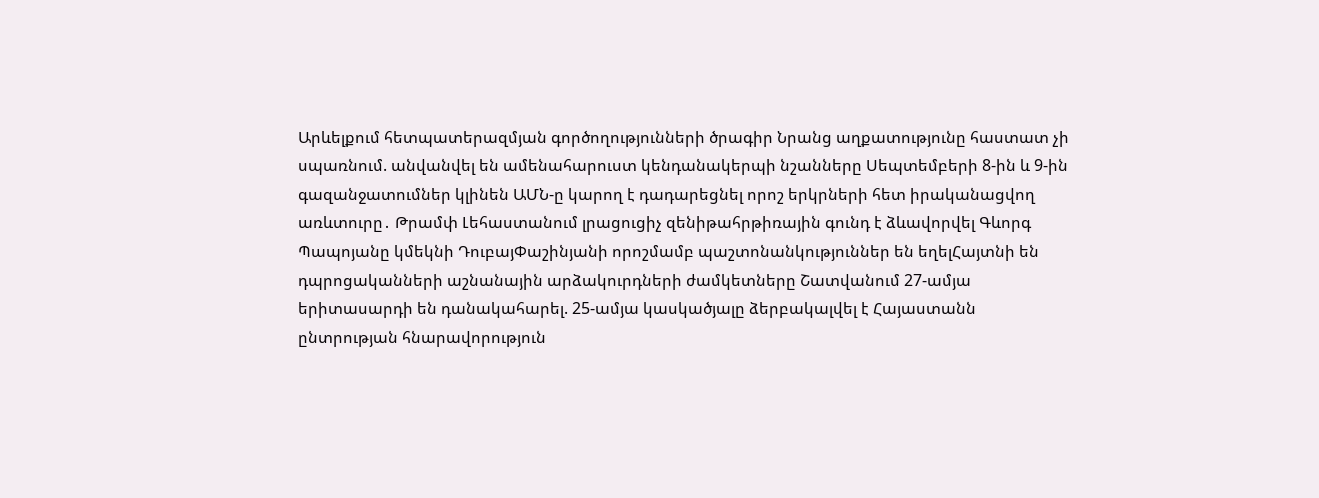Արևելքում հետպատերազմյան գործողությունների ծրագիր Նրանց աղքատությունը հաստատ չի սպառնում. անվանվել են ամենահարուստ կենդանակերպի նշանները Սեպտեմբերի 8-ին և 9-ին գազանջատումներ կլինեն ԱՄՆ-ը կարող է դադարեցնել որոշ երկրների հետ իրականացվող առևտուրը․ Թրամփ Լեհաստանում լրացուցիչ զենիթահրթիռային գունդ է ձևավորվել Գևորգ Պապոյանը կմեկնի ԴուբայՓաշինյանի որոշմամբ պաշտոնանկություններ են եղելՀայտնի են դպրոցականների աշնանային արձակուրդների ժամկետները Շատվանում 27-ամյա երիտասարդի են դանակահարել. 25-ամյա կասկածյալը ձերբակալվել է Հայաստանն ընտրության հնարավորություն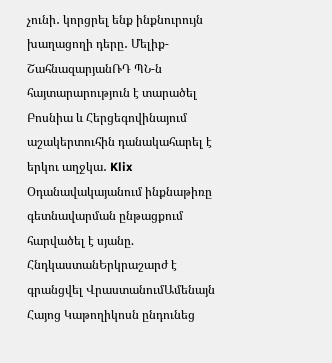չունի․ կորցրել ենք ինքնուրույն խաղացողի դերը․ Մելիք-ՇահնազարյանՌԴ ՊՆ-ն հայտարարություն է տարածել Բոսնիա և Հերցեգովինայում աշակերտուհին դանակահարել է երկու աղջկա․ Klix Օդանավակայանում ինքնաթիռը գետնավարման ընթացքում հարվածել է սյանը. ՀնդկաստանԵրկրաշարժ է գրանցվել ՎրաստանումԱմենայն Հայոց Կաթողիկոսն ընդունեց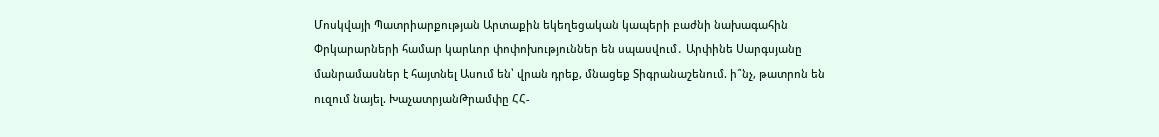Մոսկվայի Պատրիարքության Արտաքին եկեղեցական կապերի բաժնի նախագահին Փրկարարների համար կարևոր փոփոխություններ են սպասվում․ Արփինե Սարգսյանը մանրամասներ է հայտնել Ասում են՝ վրան դրեք, մնացեք Տիգրանաշենում. ի՞նչ, թատրոն են ուզում նայել. ԽաչատրյանԹրամփը ՀՀ-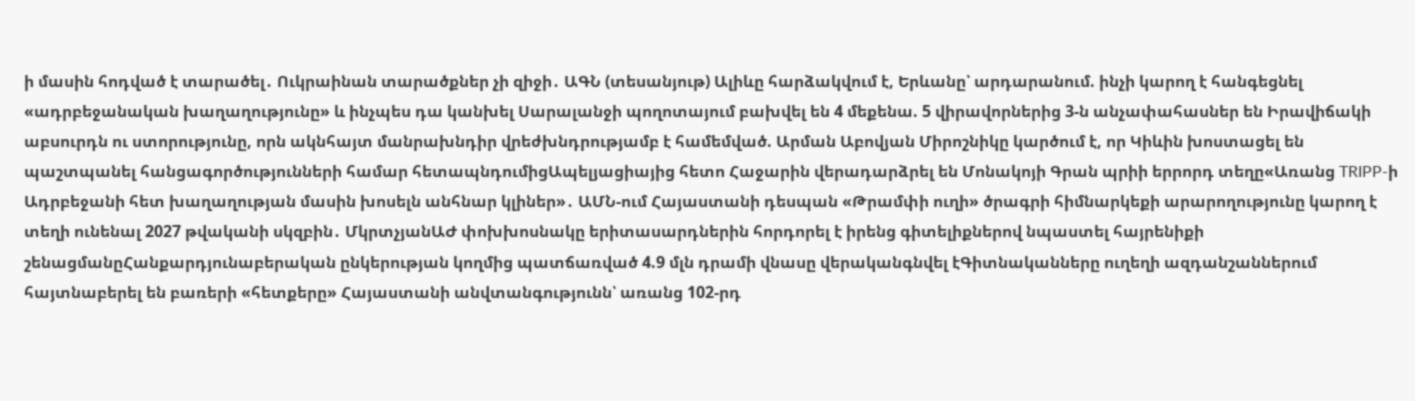ի մասին հոդված է տարածել․ Ուկրաինան տարածքներ չի զիջի․ ԱԳՆ (տեսանյութ) Ալիևը հարձակվում է, Երևանը՝ արդարանում. ինչի կարող է հանգեցնել «ադրբեջանական խաղաղությունը» և ինչպես դա կանխել Սարալանջի պողոտայում բախվել են 4 մեքենա. 5 վիրավորներից 3-ն անչափահասներ են Իրավիճակի աբսուրդն ու ստորությունը, որն ակնհայտ մանրախնդիր վրեժխնդրությամբ է համեմված. Արման Աբովյան Միրոշնիկը կարծում է, որ Կիևին խոստացել են պաշտպանել հանցագործությունների համար հետապնդումիցԱպելյացիայից հետո Հաջարին վերադարձրել են Մոնակոյի Գրան պրիի երրորդ տեղը«Առանց TRIPP-ի Ադրբեջանի հետ խաղաղության մասին խոսելն անհնար կլիներ»․ ԱՄՆ-ում Հայաստանի դեսպան «Թրամփի ուղի» ծրագրի հիմնարկեքի արարողությունը կարող է տեղի ունենալ 2027 թվականի սկզբին․ ՄկրտչյանԱԺ փոխխոսնակը երիտասարդներին հորդորել է իրենց գիտելիքներով նպաստել հայրենիքի շենացմանըՀանքարդյունաբերական ընկերության կողմից պատճառված 4.9 մլն դրամի վնասը վերականգնվել էԳիտնականները ուղեղի ազդանշաններում հայտնաբերել են բառերի «հետքերը» Հայաստանի անվտանգությունն՝ առանց 102-րդ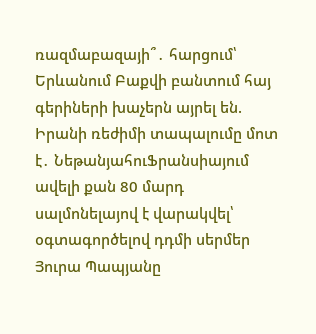ռազմաբազայի՞․ հարցում՝ Երևանում Բաքվի բանտում հայ գերիների խաչերն այրել են. Իրանի ռեժիմի տապալումը մոտ է․ ՆեթանյահուՖրանսիայում ավելի քան 80 մարդ սալմոնելայով է վարակվել՝ օգտագործելով դդմի սերմեր Յուրա Պապյանը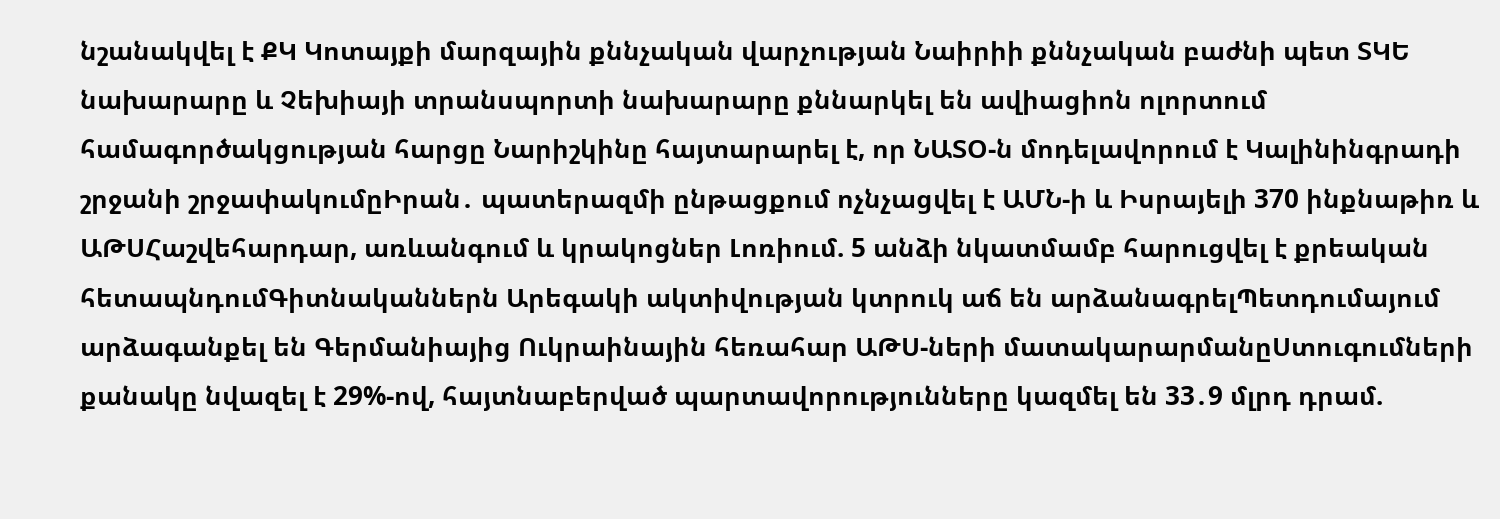նշանակվել է ՔԿ Կոտայքի մարզային քննչական վարչության Նաիրիի քննչական բաժնի պետ ՏԿԵ նախարարը և Չեխիայի տրանսպորտի նախարարը քննարկել են ավիացիոն ոլորտում համագործակցության հարցը Նարիշկինը հայտարարել է, որ ՆԱՏՕ-ն մոդելավորում է Կալինինգրադի շրջանի շրջափակումըԻրան․ պատերազմի ընթացքում ոչնչացվել է ԱՄՆ-ի և Իսրայելի 370 ինքնաթիռ և ԱԹՍՀաշվեհարդար, առևանգում և կրակոցներ Լոռիում. 5 անձի նկատմամբ հարուցվել է քրեական հետապնդումԳիտնականներն Արեգակի ակտիվության կտրուկ աճ են արձանագրելՊետդումայում արձագանքել են Գերմանիայից Ուկրաինային հեռահար ԱԹՍ-ների մատակարարմանըՍտուգումների քանակը նվազել է 29%-ով, հայտնաբերված պարտավորությունները կազմել են 33․9 մլրդ դրամ.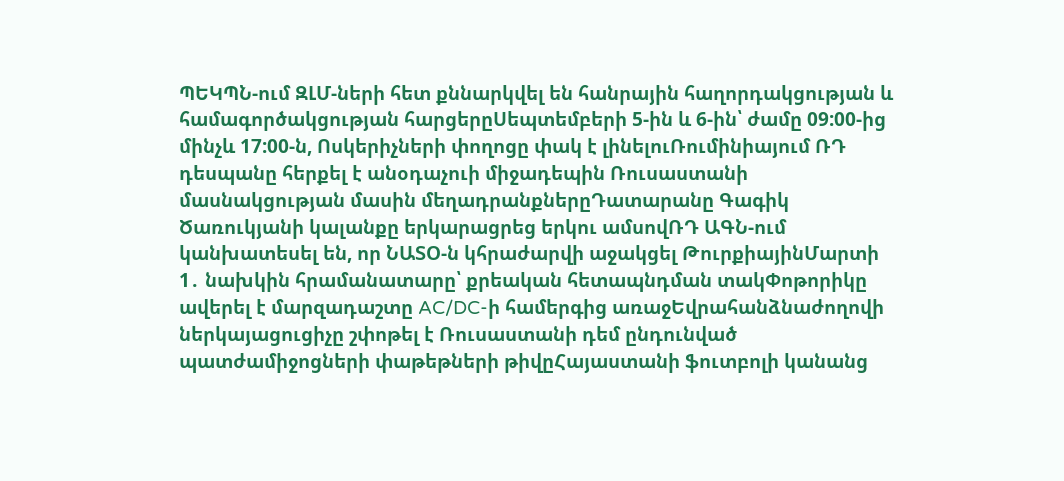ՊԵԿՊՆ-ում ԶԼՄ-ների հետ քննարկվել են հանրային հաղորդակցության և համագործակցության հարցերըՍեպտեմբերի 5-ին և 6-ին՝ ժամը 09:00-ից մինչև 17:00-ն, Ոսկերիչների փողոցը փակ է լինելուՌումինիայում ՌԴ դեսպանը հերքել է անօդաչուի միջադեպին Ռուսաստանի մասնակցության մասին մեղադրանքներըԴատարանը Գագիկ Ծառուկյանի կալանքը երկարացրեց երկու ամսովՌԴ ԱԳՆ-ում կանխատեսել են, որ ՆԱՏՕ-ն կհրաժարվի աջակցել ԹուրքիայինՄարտի 1․ նախկին հրամանատարը՝ քրեական հետապնդման տակՓոթորիկը ավերել է մարզադաշտը AC/DC-ի համերգից առաջԵվրահանձնաժողովի ներկայացուցիչը շփոթել է Ռուսաստանի դեմ ընդունված պատժամիջոցների փաթեթների թիվըՀայաստանի ֆուտբոլի կանանց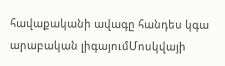հավաքականի ավագը հանդես կգա արաբական լիգայումՄոսկվայի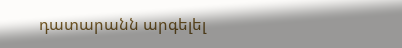դատարանն արգելել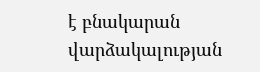է բնակարան վարձակալության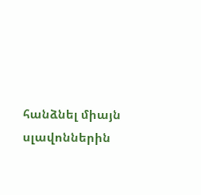հանձնել միայն սլավոններին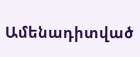Ամենադիտված